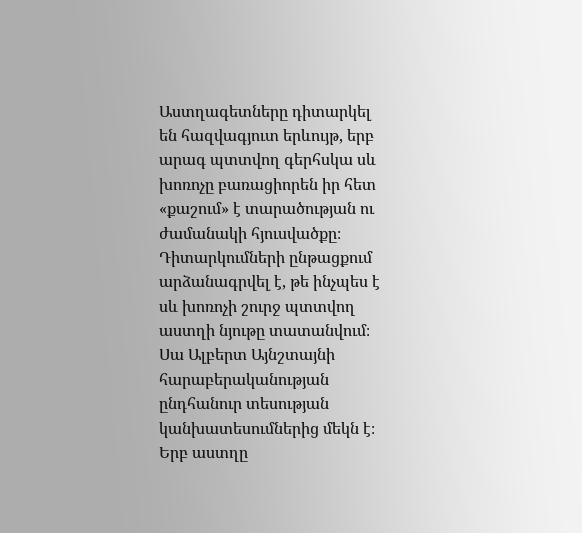Աստղագետները դիտարկել են հազվագյուտ երևույթ, երբ արագ պտտվող գերհսկա սև խոռոչը բառացիորեն իր հետ «քաշում» է տարածության ու ժամանակի հյուսվածքը։ Դիտարկումների ընթացքում արձանագրվել է, թե ինչպես է սև խոռոչի շուրջ պտտվող աստղի նյութը տատանվում։ Սա Ալբերտ Այնշտայնի հարաբերականության ընդհանուր տեսության կանխատեսումներից մեկն է։
Երբ աստղը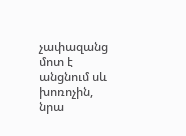չափազանց մոտ է անցնում սև խոռոչին, նրա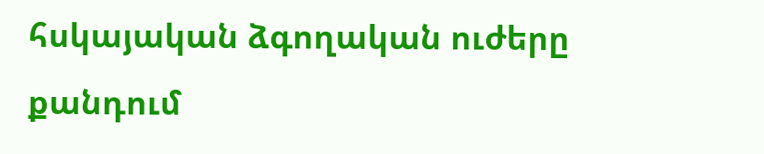հսկայական ձգողական ուժերը քանդում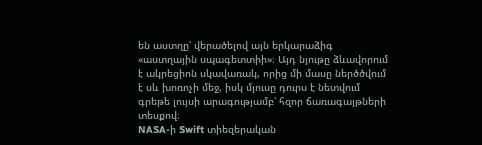են աստղը՝ վերածելով այն երկարաձիգ «աստղային սպագետտիի»։ Այդ նյութը ձևավորում է ակրեցիոն սկավառակ, որից մի մասը ներծծվում է սև խոռոչի մեջ, իսկ մյուսը դուրս է նետվում գրեթե լույսի արագությամբ՝ հզոր ճառագայթների տեսքով։
NASA-ի Swift տիեզերական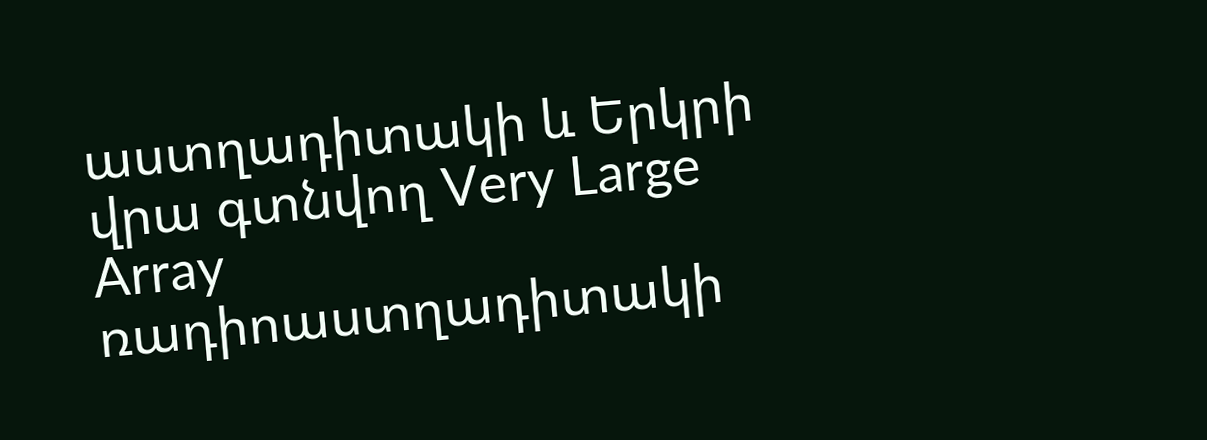աստղադիտակի և Երկրի վրա գտնվող Very Large Array ռադիոաստղադիտակի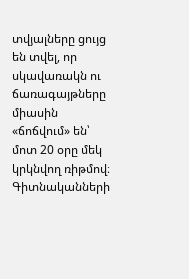տվյալները ցույց են տվել, որ սկավառակն ու ճառագայթները միասին «ճոճվում» են՝ մոտ 20 օրը մեկ կրկնվող ռիթմով։ Գիտնականների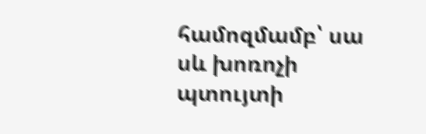համոզմամբ՝ սա սև խոռոչի պտույտի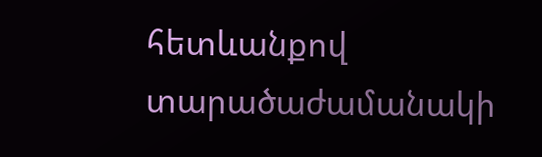հետևանքով տարածաժամանակի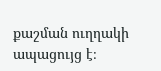քաշման ուղղակի ապացույց է։